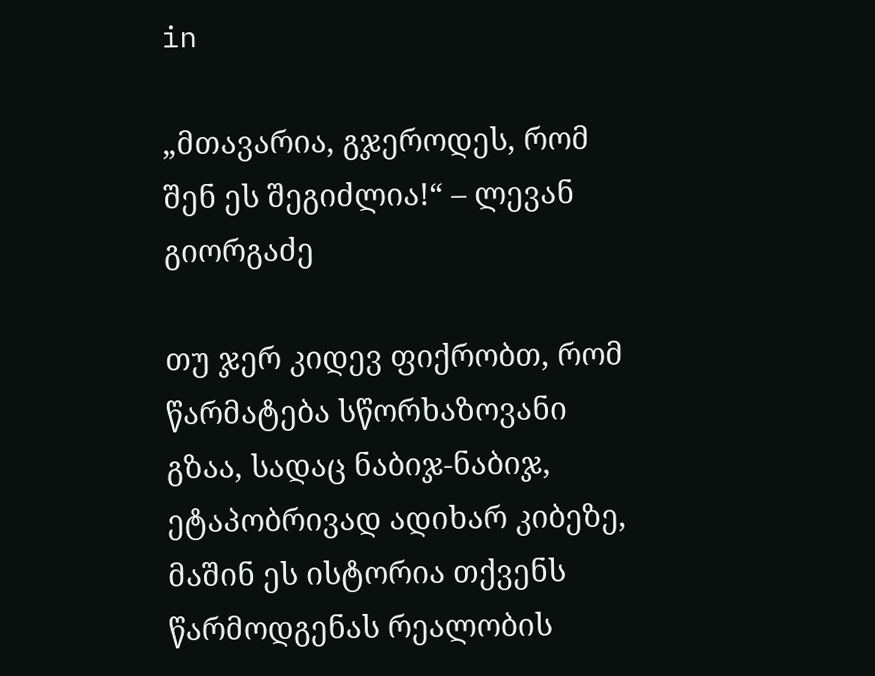in

„მთავარია, გჯეროდეს, რომ შენ ეს შეგიძლია!“ – ლევან გიორგაძე

თუ ჯერ კიდევ ფიქრობთ, რომ წარმატება სწორხაზოვანი გზაა, სადაც ნაბიჯ-ნაბიჯ, ეტაპობრივად ადიხარ კიბეზე, მაშინ ეს ისტორია თქვენს წარმოდგენას რეალობის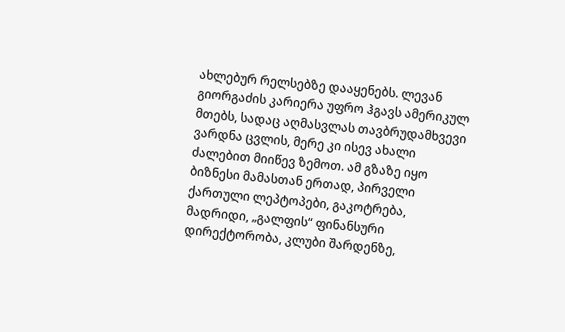ახლებურ რელსებზე დააყენებს. ლევან გიორგაძის კარიერა უფრო ჰგავს ამერიკულ მთებს, სადაც აღმასვლას თავბრუდამხვევი ვარდნა ცვლის, მერე კი ისევ ახალი ძალებით მიიწევ ზემოთ. ამ გზაზე იყო ბიზნესი მამასთან ერთად, პირველი ქართული ლეპტოპები, გაკოტრება, მადრიდი, „გალფის“ ფინანსური დირექტორობა, კლუბი შარდენზე,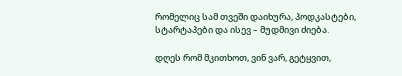რომელიც სამ თვეში დაიხურა, პოდკასტები, სტარტაპები და ისევ – მუდმივი ძიება.

დღეს რომ მკითხოთ, ვინ ვარ, გეტყვით,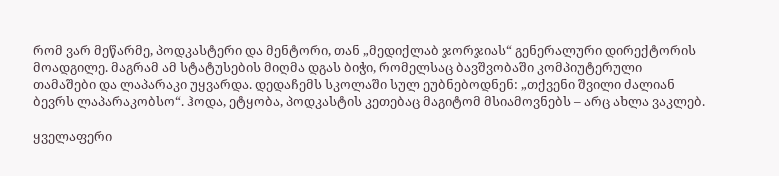რომ ვარ მეწარმე, პოდკასტერი და მენტორი, თან „მედიქლაბ ჯორჯიას“ გენერალური დირექტორის მოადგილე. მაგრამ ამ სტატუსების მიღმა დგას ბიჭი, რომელსაც ბავშვობაში კომპიუტერული თამაშები და ლაპარაკი უყვარდა. დედაჩემს სკოლაში სულ ეუბნებოდნენ: „თქვენი შვილი ძალიან ბევრს ლაპარაკობსო“. ჰოდა, ეტყობა, პოდკასტის კეთებაც მაგიტომ მსიამოვნებს – არც ახლა ვაკლებ.

ყველაფერი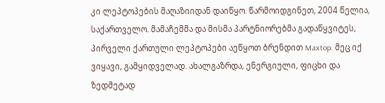კი ლეპტოპების მაღაზიიდან დაიწყო. წარმოიდგინეთ, 2004 წელია, საქართველო. მამაჩემმა და მისმა პარტნიორებმა გადაწყვიტეს, პირველი ქართული ლეპტოპები აეწყოთ ბრენდით Maxtop. მეც იქ ვიყავი, გამყიდველად. ახალგაზრდა, ენერგიული, ფიცხი და ზედმეტად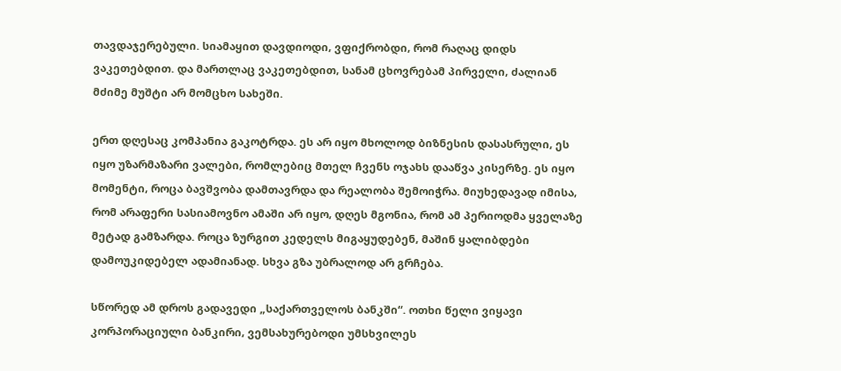თავდაჯერებული. სიამაყით დავდიოდი, ვფიქრობდი, რომ რაღაც დიდს ვაკეთებდით. და მართლაც ვაკეთებდით, სანამ ცხოვრებამ პირველი, ძალიან მძიმე მუშტი არ მომცხო სახეში.

ერთ დღესაც კომპანია გაკოტრდა. ეს არ იყო მხოლოდ ბიზნესის დასასრული, ეს იყო უზარმაზარი ვალები, რომლებიც მთელ ჩვენს ოჯახს დააწვა კისერზე. ეს იყო მომენტი, როცა ბავშვობა დამთავრდა და რეალობა შემოიჭრა. მიუხედავად იმისა, რომ არაფერი სასიამოვნო ამაში არ იყო, დღეს მგონია, რომ ამ პერიოდმა ყველაზე მეტად გამზარდა. როცა ზურგით კედელს მიგაყუდებენ, მაშინ ყალიბდები დამოუკიდებელ ადამიანად. სხვა გზა უბრალოდ არ გრჩება.

სწორედ ამ დროს გადავედი „საქართველოს ბანკში“. ოთხი წელი ვიყავი კორპორაციული ბანკირი, ვემსახურებოდი უმსხვილეს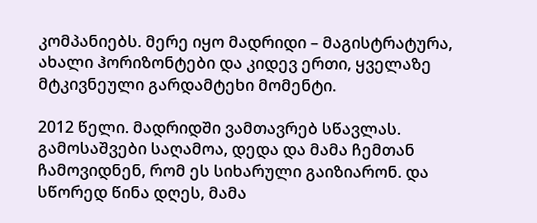კომპანიებს. მერე იყო მადრიდი – მაგისტრატურა, ახალი ჰორიზონტები და კიდევ ერთი, ყველაზე მტკივნეული გარდამტეხი მომენტი.

2012 წელი. მადრიდში ვამთავრებ სწავლას. გამოსაშვები საღამოა, დედა და მამა ჩემთან ჩამოვიდნენ, რომ ეს სიხარული გაიზიარონ. და სწორედ წინა დღეს, მამა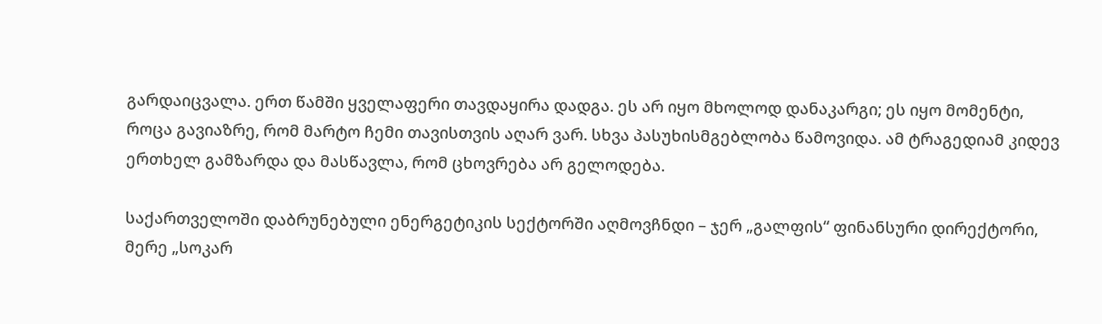გარდაიცვალა. ერთ წამში ყველაფერი თავდაყირა დადგა. ეს არ იყო მხოლოდ დანაკარგი; ეს იყო მომენტი, როცა გავიაზრე, რომ მარტო ჩემი თავისთვის აღარ ვარ. სხვა პასუხისმგებლობა წამოვიდა. ამ ტრაგედიამ კიდევ ერთხელ გამზარდა და მასწავლა, რომ ცხოვრება არ გელოდება.

საქართველოში დაბრუნებული ენერგეტიკის სექტორში აღმოვჩნდი – ჯერ „გალფის“ ფინანსური დირექტორი, მერე „სოკარ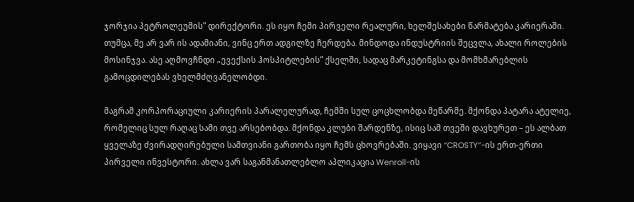ჯორჯია პეტროლეუმის“ დირექტორი. ეს იყო ჩემი პირველი რეალური, ხელშესახები წარმატება კარიერაში. თუმცა, მე არ ვარ ის ადამიანი, ვინც ერთ ადგილზე ჩერდება. მინდოდა ინდუსტრიის შეცვლა, ახალი როლების მოსინჯვა. ასე აღმოვჩნდი „ევექსის ჰოსპიტლების“ ქსელში, სადაც მარკეტინგსა და მომხმარებლის გამოცდილებას ვხელმძღვანელობდი.

მაგრამ კორპორაციული კარიერის პარალელურად, ჩემში სულ ცოცხლობდა მეწარმე. მქონდა პატარა ატელიე, რომელიც სულ რაღაც სამი თვე არსებობდა. მქონდა კლუბი შარდენზე, ისიც სამ თვეში დავხურეთ – ეს ალბათ ყველაზე ძვირადღირებული სამთვიანი გართობა იყო ჩემს ცხოვრებაში. ვიყავი “CROSTY”-ის ერთ-ერთი პირველი ინვესტორი. ახლა ვარ საგანმანათლებლო აპლიკაცია Wenroll-ის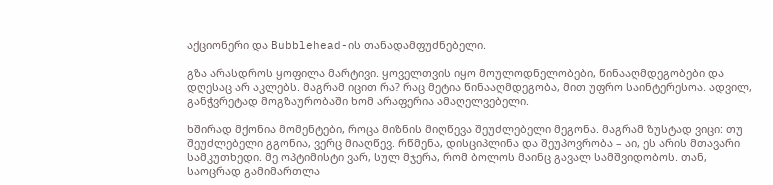აქციონერი და Bubblehead-ის თანადამფუძნებელი.

გზა არასდროს ყოფილა მარტივი. ყოველთვის იყო მოულოდნელობები, წინააღმდეგობები და დღესაც არ აკლებს. მაგრამ იცით რა? რაც მეტია წინააღმდეგობა, მით უფრო საინტერესოა. ადვილ, განჭვრეტად მოგზაურობაში ხომ არაფერია ამაღელვებელი.

ხშირად მქონია მომენტები, როცა მიზნის მიღწევა შეუძლებელი მეგონა. მაგრამ ზუსტად ვიცი: თუ შეუძლებელი გგონია, ვერც მიაღწევ. რწმენა, დისციპლინა და შეუპოვრობა – აი, ეს არის მთავარი სამკუთხედი. მე ოპტიმისტი ვარ, სულ მჯერა, რომ ბოლოს მაინც გავალ სამშვიდობოს. თან, საოცრად გამიმართლა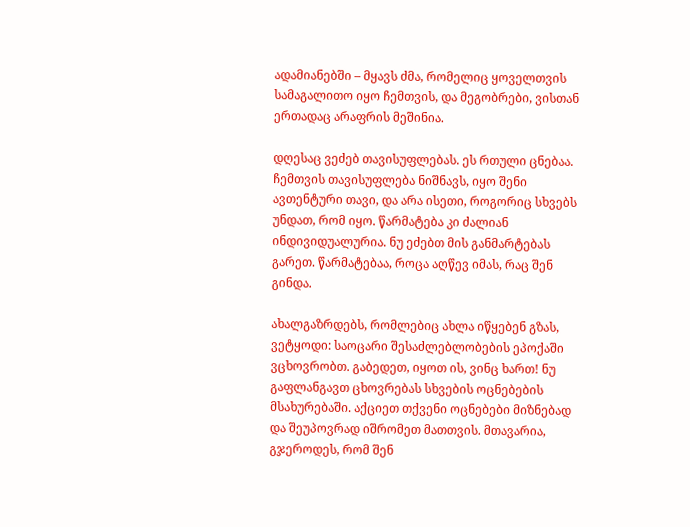ადამიანებში – მყავს ძმა, რომელიც ყოველთვის სამაგალითო იყო ჩემთვის, და მეგობრები, ვისთან ერთადაც არაფრის მეშინია.

დღესაც ვეძებ თავისუფლებას. ეს რთული ცნებაა. ჩემთვის თავისუფლება ნიშნავს, იყო შენი ავთენტური თავი, და არა ისეთი, როგორიც სხვებს უნდათ, რომ იყო. წარმატება კი ძალიან ინდივიდუალურია. ნუ ეძებთ მის განმარტებას გარეთ. წარმატებაა, როცა აღწევ იმას, რაც შენ გინდა.

ახალგაზრდებს, რომლებიც ახლა იწყებენ გზას, ვეტყოდი: საოცარი შესაძლებლობების ეპოქაში ვცხოვრობთ. გაბედეთ, იყოთ ის, ვინც ხართ! ნუ გაფლანგავთ ცხოვრებას სხვების ოცნებების მსახურებაში. აქციეთ თქვენი ოცნებები მიზნებად და შეუპოვრად იშრომეთ მათთვის. მთავარია, გჯეროდეს, რომ შენ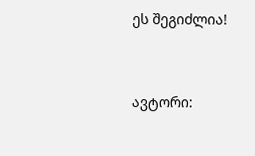ეს შეგიძლია!


ავტორი: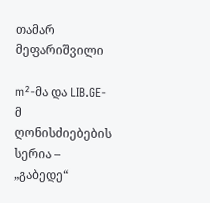თამარ მეფარიშვილი

m²-მა და LIB.GE-მ ღონისძიებების სერია – „გაბედე“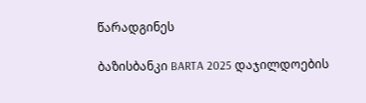წარადგინეს

ბაზისბანკი BARTA 2025 დაჯილდოების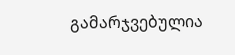გამარჯვებულია